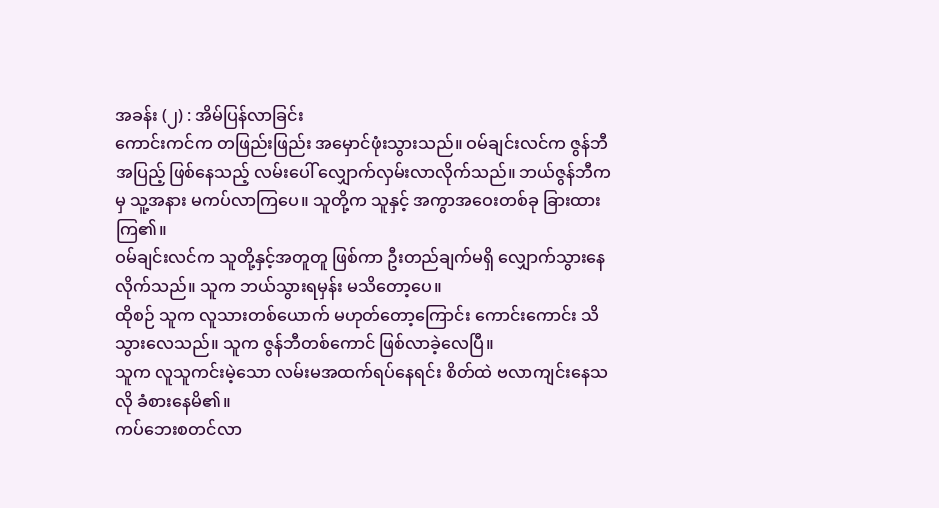အခန်း (၂) : အိမ်ပြန်လာခြင်း
ကောင်းကင်က တဖြည်းဖြည်း အမှောင်ဖုံးသွားသည်။ ဝမ်ချင်းလင်က ဇွန်ဘီအပြည့် ဖြစ်နေသည့် လမ်းပေါ် လျှောက်လှမ်းလာလိုက်သည်။ ဘယ်ဇွန်ဘီကမှ သူ့အနား မကပ်လာကြပေ။ သူတို့က သူနှင့် အကွာအဝေးတစ်ခု ခြားထားကြ၏။
ဝမ်ချင်းလင်က သူတို့နှင့်အတူတူ ဖြစ်ကာ ဦးတည်ချက်မရှိ လျှောက်သွားနေလိုက်သည်။ သူက ဘယ်သွားရမှန်း မသိတော့ပေ။
ထိုစဉ် သူက လူသားတစ်ယောက် မဟုတ်တော့ကြောင်း ကောင်းကောင်း သိသွားလေသည်။ သူက ဇွန်ဘီတစ်ကောင် ဖြစ်လာခဲ့လေပြီ။
သူက လူသူကင်းမဲ့သော လမ်းမအထက်ရပ်နေရင်း စိတ်ထဲ ဗလာကျင်းနေသလို ခံစားနေမိ၏။
ကပ်ဘေးစတင်လာ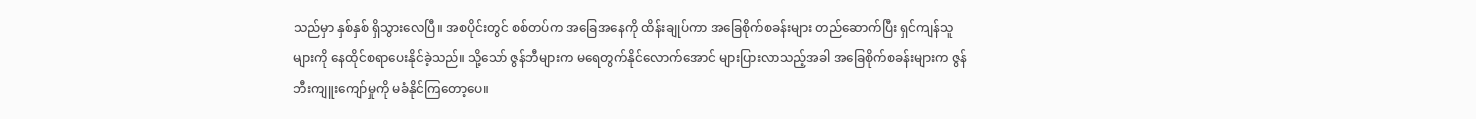သည်မှာ နှစ်နှစ် ရှိသွားလေပြီ။ အစပိုင်းတွင် စစ်တပ်က အခြေအနေကို ထိန်းချုပ်ကာ အခြေစိုက်စခန်းများ တည်ဆောက်ပြီး ရှင်ကျန်သူများကို နေထိုင်စရာပေးနိုင်ခဲ့သည်။ သို့သော် ဇွန်ဘီများက မရေတွက်နိုင်လောက်အောင် များပြားလာသည့်အခါ အခြေစိုက်စခန်းများက ဇွန်ဘီးကျူးကျော်မှုကို မခံနိုင်ကြတော့ပေ။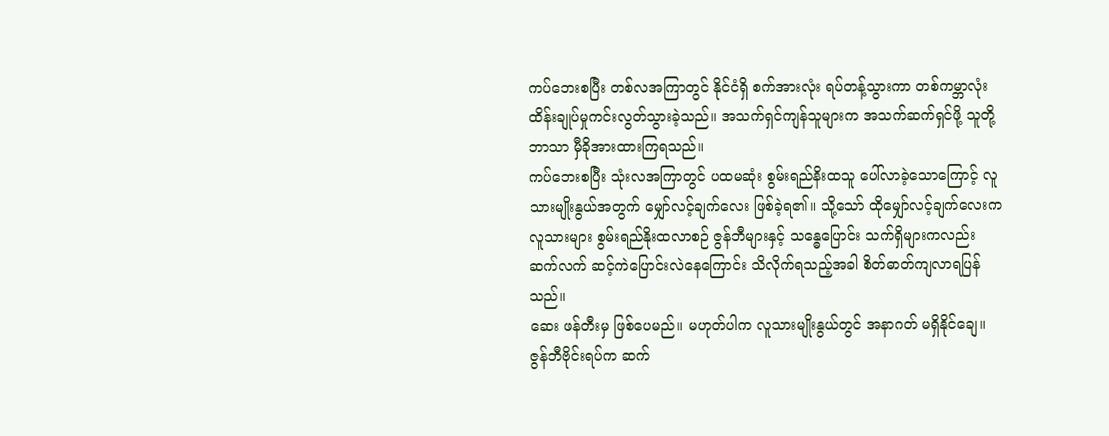ကပ်ဘေးစပြီး တစ်လအကြာတွင် နိုင်ငံရှိ စက်အားလုံး ရပ်တန့်သွားကာ တစ်ကမ္ဘာလုံး ထိန်းချုပ်မှုကင်းလွတ်သွားခဲ့သည်။ အသက်ရှင်ကျန်သူများက အသက်ဆက်ရှင်ဖို့ သူတို့ဘာသာ မှီခိုအားထားကြရသည်။
ကပ်ဘေးစပြီး သုံးလအကြာတွင် ပထမဆုံး စွမ်းရည်နိးထသူ ပေါ်လာခဲ့သောကြောင့် လူသားမျိုးနွယ်အတွက် မျှော်လင့်ချက်လေး ဖြစ်ခဲ့ရ၏။ သို့သော် ထိုမျှော်လင့်ချက်လေးက လူသားများ စွမ်းရည်နိုးထလာစဉ် ဇွန်ဘီများနှင့် သန္ဓေပြောင်း သက်ရှိများကလည်း ဆက်လက် ဆင့်ကဲပြောင်းလဲနေကြောင်း သိလိုက်ရသည့်အခါ စိတ်ဓာတ်ကျလာရပြန်သည်။
ဆေး ဖန်တီးမှ ဖြစ်ပေမည်။ မဟုတ်ပါက လူသားမျိုးနွယ်တွင် အနာဂတ် မရှိနိုင်ချေ။
ဇွန်ဘီဗိုင်းရပ်က ဆက်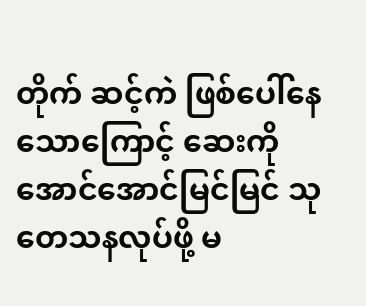တိုက် ဆင့်ကဲ ဖြစ်ပေါ်နေသောကြောင့် ဆေးကို အောင်အောင်မြင်မြင် သုတေသနလုပ်ဖို့ မ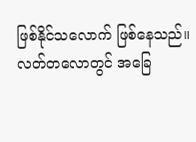ဖြစ်နိုင်သလောက် ဖြစ်နေသည်။
လတ်တလောတွင် အခြေ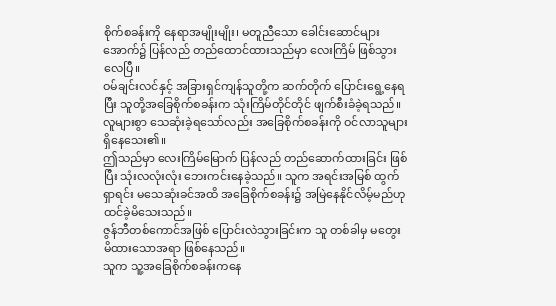စိုက်စခန်းကို နေရာအမျိုးမျိုး၊ မတူညီသော ခေါင်းဆောင်များအောက်၌ ပြန်လည် တည်ထောင်ထားသည်မှာ လေးကြိမ် ဖြစ်သွားလေပြီ။
ဝမ်ချင်းလင်နှင့် အခြားရှင်ကျန်သူတို့က ဆက်တိုက် ပြောင်းရွေ့နေရပြီး သူတို့အခြေစိုက်စခန်းက သုံးကြိမ်တိုင်တိုင် ဖျက်စီးခံခဲ့ရသည်။ လူများစွာ သေဆုံးခဲ့ရသော်လည်း အခြေစိုက်စခန်းကို ဝင်လာသူများ ရှိနေသေး၏။
ဤသည်မှာ လေးကြိမ်မြောက် ပြန်လည် တည်ဆောက်ထားခြင်း ဖြစ်ပြီး သုံးလလုံးလုံး ဘေးကင်းနေခဲ့သည်။ သူက အရင်းအမြစ် ထွက်ရှာရင်း မသေဆုံးခင်အထိ အခြေစိုက်စခန်း၌ အမြဲနေနိုင်လိမ့်မည်ဟု ထင်ခဲ့မိသေးသည်။
ဇွန်ဘီတစ်ကောင်အဖြစ် ပြောင်းလဲသွားခြင်းက သူ တစ်ခါမှ မတွေးမိထားသောအရာ ဖြစ်နေသည်။
သူက သူ့အခြေစိုက်စခန်းကနေ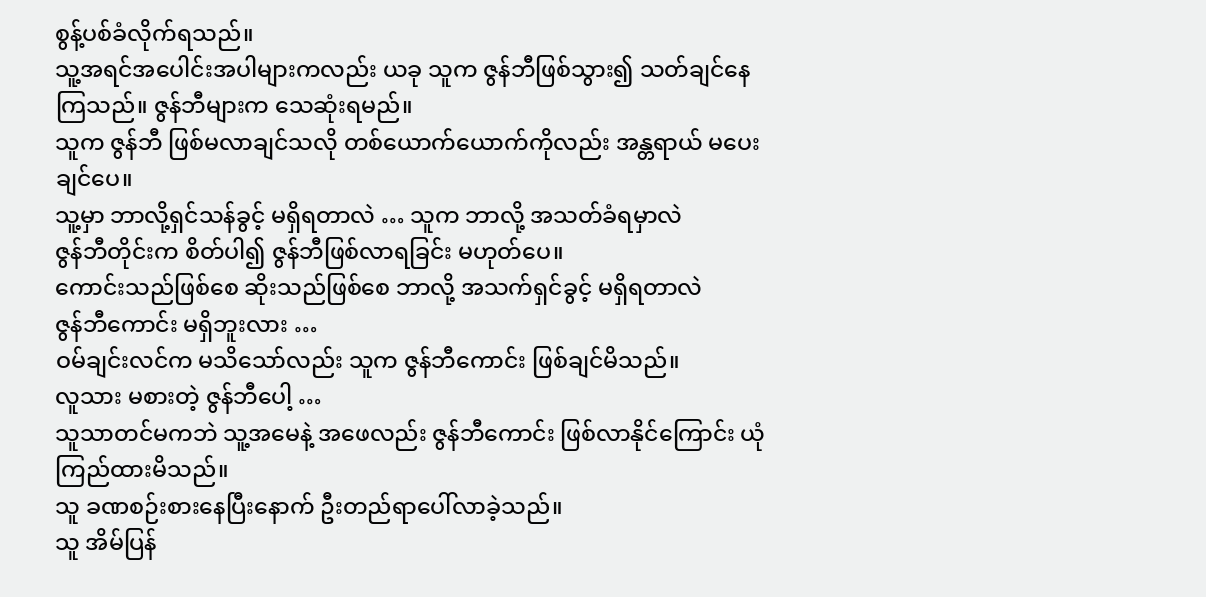စွန့်ပစ်ခံလိုက်ရသည်။
သူ့အရင်အပေါင်းအပါများကလည်း ယခု သူက ဇွန်ဘီဖြစ်သွား၍ သတ်ချင်နေကြသည်။ ဇွန်ဘီများက သေဆုံးရမည်။
သူက ဇွန်ဘီ ဖြစ်မလာချင်သလို တစ်ယောက်ယောက်ကိုလည်း အန္တရာယ် မပေးချင်ပေ။
သူ့မှာ ဘာလို့ရှင်သန်ခွင့် မရှိရတာလဲ … သူက ဘာလို့ အသတ်ခံရမှာလဲ
ဇွန်ဘီတိုင်းက စိတ်ပါ၍ ဇွန်ဘီဖြစ်လာရခြင်း မဟုတ်ပေ။
ကောင်းသည်ဖြစ်စေ ဆိုးသည်ဖြစ်စေ ဘာလို့ အသက်ရှင်ခွင့် မရှိရတာလဲ
ဇွန်ဘီကောင်း မရှိဘူးလား …
ဝမ်ချင်းလင်က မသိသော်လည်း သူက ဇွန်ဘီကောင်း ဖြစ်ချင်မိသည်။
လူသား မစားတဲ့ ဇွန်ဘီပေါ့ …
သူသာတင်မကဘဲ သူ့အမေနဲ့ အဖေလည်း ဇွန်ဘီကောင်း ဖြစ်လာနိုင်ကြောင်း ယုံကြည်ထားမိသည်။
သူ ခဏစဉ်းစားနေပြီးနောက် ဦးတည်ရာပေါ်လာခဲ့သည်။
သူ အိမ်ပြန်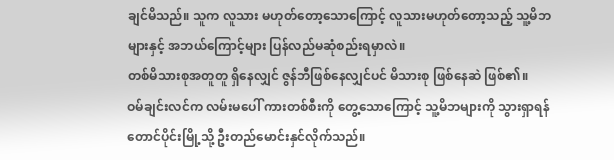ချင်မိသည်။ သူက လူသား မဟုတ်တော့သောကြောင့် လူသားမဟုတ်တော့သည့် သူ့မိဘများနှင့် အဘယ်ကြောင့်များ ပြန်လည်မဆုံစည်းရမှာလဲ။
တစ်မိသားစုအတူတူ ရှိနေလျှင် ဇွန်ဘီဖြစ်နေလျှင်ပင် မိသားစု ဖြစ်နေဆဲ ဖြစ်၏။
ဝမ်ချင်းလင်က လမ်းမပေါ် ကားတစ်စီးကို တွေ့သောကြောင့် သူ့မိဘများကို သွားရှာရန် တောင်ပိုင်းမြို့သို့ ဦးတည်မောင်းနှင်လိုက်သည်။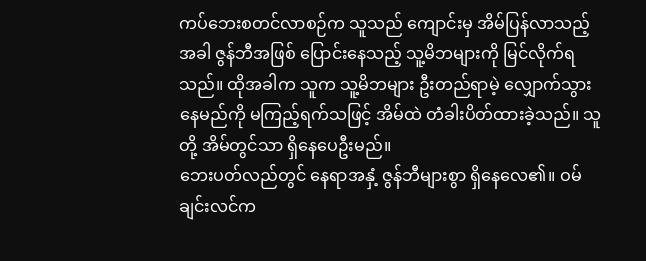ကပ်ဘေးစတင်လာစဉ်က သူသည် ကျောင်းမှ အိမ်ပြန်လာသည့်အခါ ဇွန်ဘီအဖြစ် ပြောင်းနေသည့် သူ့မိဘများကို မြင်လိုက်ရသည်။ ထိုအခါက သူက သူ့မိဘများ ဦးတည်ရာမဲ့ လျှောက်သွားနေမည်ကို မကြည့်ရက်သဖြင့် အိမ်ထဲ တံခါးပိတ်ထားခဲ့သည်။ သူတို့ အိမ်တွင်သာ ရှိနေပေဦးမည်။
ဘေးပတ်လည်တွင် နေရာအနှံ့ ဇွန်ဘီများစွာ ရှိနေလေ၏။ ဝမ်ချင်းလင်က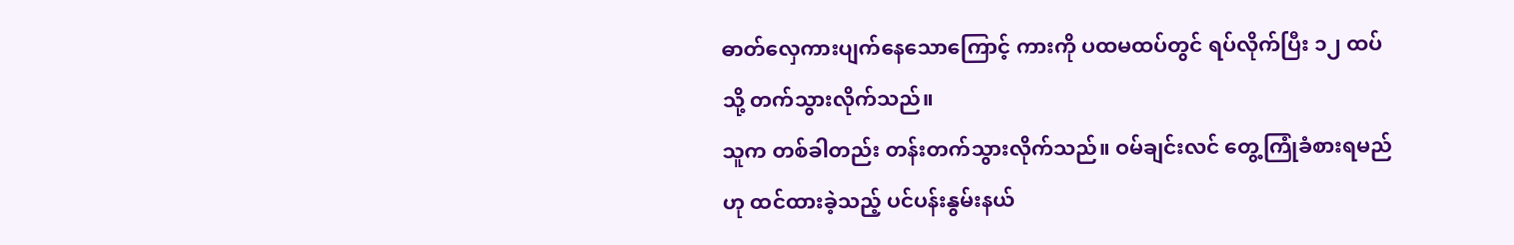ဓာတ်လှေကားပျက်နေသောကြောင့် ကားကို ပထမထပ်တွင် ရပ်လိုက်ပြီး ၁၂ ထပ်သို့ တက်သွားလိုက်သည်။
သူက တစ်ခါတည်း တန်းတက်သွားလိုက်သည်။ ဝမ်ချင်းလင် တွေ့ကြုံခံစားရမည်ဟု ထင်ထားခဲ့သည့် ပင်ပန်းနွမ်းနယ်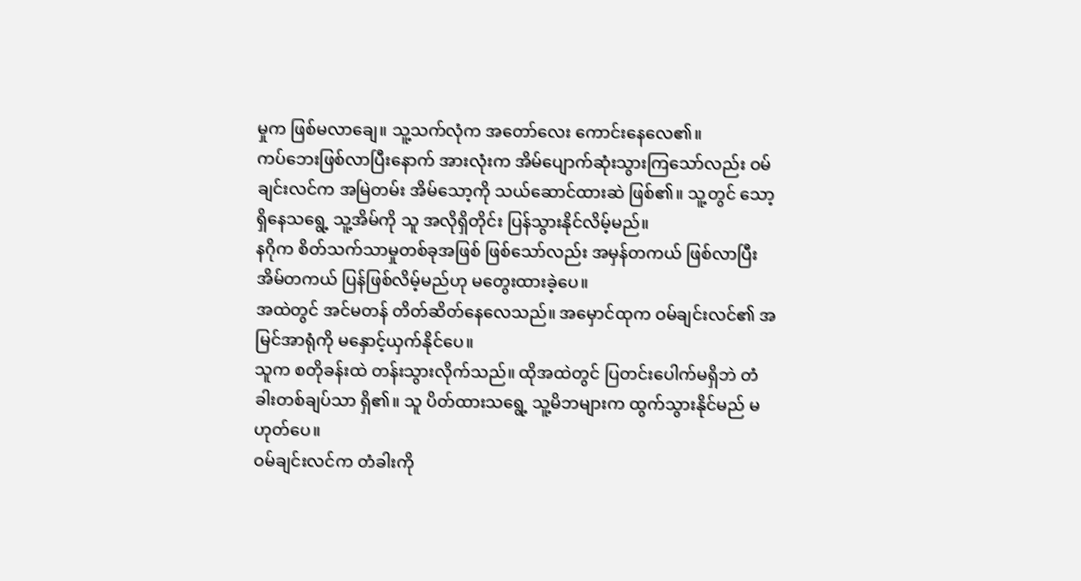မှုက ဖြစ်မလာချေ။ သူ့သက်လုံက အတော်လေး ကောင်းနေလေ၏။
ကပ်ဘေးဖြစ်လာပြီးနောက် အားလုံးက အိမ်ပျောက်ဆုံးသွားကြသော်လည်း ဝမ်ချင်းလင်က အမြဲတမ်း အိမ်သော့ကို သယ်ဆောင်ထားဆဲ ဖြစ်၏။ သူ့တွင် သော့ရှိနေသရွေ့ သူ့အိမ်ကို သူ အလိုရှိတိုင်း ပြန်သွားနိုင်လိမ့်မည်။
နဂိုက စိတ်သက်သာမှုတစ်ခုအဖြစ် ဖြစ်သော်လည်း အမှန်တကယ် ဖြစ်လာပြီး အိမ်တကယ် ပြန်ဖြစ်လိမ့်မည်ဟု မတွေးထားခဲ့ပေ။
အထဲတွင် အင်မတန် တိတ်ဆိတ်နေလေသည်။ အမှောင်ထုက ဝမ်ချင်းလင်၏ အမြင်အာရုံကို မနှောင့်ယှက်နိုင်ပေ။
သူက စတိုခန်းထဲ တန်းသွားလိုက်သည်။ ထိုအထဲတွင် ပြတင်းပေါက်မရှိဘဲ တံခါးတစ်ချပ်သာ ရှိ၏။ သူ ပိတ်ထားသရွေ့ သူ့မိဘများက ထွက်သွားနိုင်မည် မဟုတ်ပေ။
ဝမ်ချင်းလင်က တံခါးကို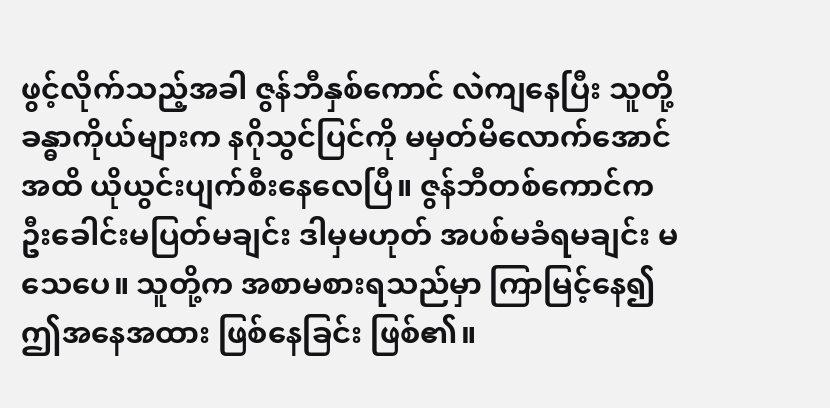ဖွင့်လိုက်သည့်အခါ ဇွန်ဘီနှစ်ကောင် လဲကျနေပြီး သူတို့ ခန္ဓာကိုယ်များက နဂိုသွင်ပြင်ကို မမှတ်မိလောက်အောင်အထိ ယိုယွင်းပျက်စီးနေလေပြီ။ ဇွန်ဘီတစ်ကောင်က ဦးခေါင်းမပြတ်မချင်း ဒါမှမဟုတ် အပစ်မခံရမချင်း မသေပေ။ သူတို့က အစာမစားရသည်မှာ ကြာမြင့်နေ၍ ဤအနေအထား ဖြစ်နေခြင်း ဖြစ်၏။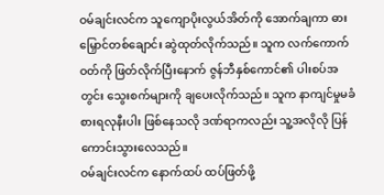ဝမ်ချင်းလင်က သူကျောပိုးလွယ်အိတ်ကို အောက်ချကာ ဓားမြှောင်တစ်ချောင်း ဆွဲထုတ်လိုက်သည်။ သူက လက်ကောက်ဝတ်ကို ဖြတ်လိုက်ပြီးနောက် ဇွန်ဘီနှစ်ကောင်၏ ပါးစပ်အတွင်း သွေးစက်များကို ချပေးလိုက်သည်။ သူက နာကျင်မှုမခံစားရလုနီးပါး ဖြစ်နေသလို ဒဏ်ရာကလည်း သူ့အလိုလို ပြန်ကောင်းသွားလေသည်။
ဝမ်ချင်းလင်က နောက်ထပ် ထပ်ဖြတ်ဖို့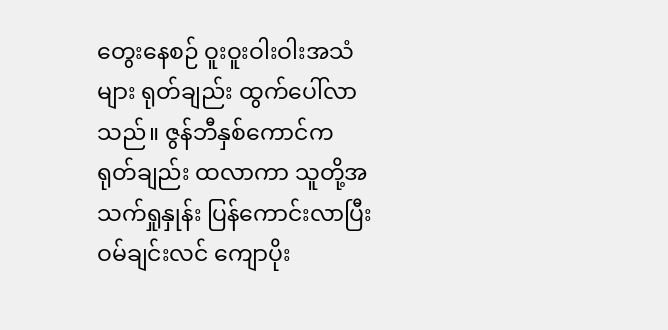တွေးနေစဉ် ဝူးဝူးဝါးဝါးအသံများ ရုတ်ချည်း ထွက်ပေါ်လာသည်။ ဇွန်ဘီနှစ်ကောင်က ရုတ်ချည်း ထလာကာ သူတို့အသက်ရှုနှုန်း ပြန်ကောင်းလာပြီး ဝမ်ချင်းလင် ကျောပိုး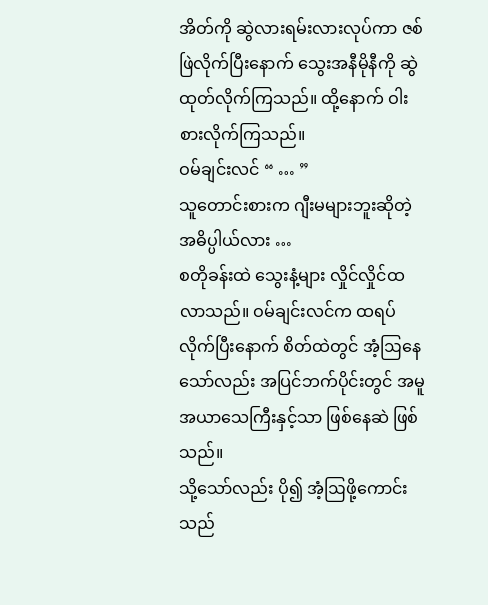အိတ်ကို ဆွဲလားရမ်းလားလုပ်ကာ ဇစ်ဖြဲလိုက်ပြီးနောက် သွေးအနီမိုနီကို ဆွဲထုတ်လိုက်ကြသည်။ ထို့နောက် ဝါးစားလိုက်ကြသည်။
ဝမ်ချင်းလင် “ … ”
သူတောင်းစားက ဂျီးမများဘူးဆိုတဲ့ အဓိပ္ပါယ်လား …
စတိုခန်းထဲ သွေးနံ့များ လှိုင်လှိုင်ထလာသည်။ ဝမ်ချင်းလင်က ထရပ်လိုက်ပြီးနောက် စိတ်ထဲတွင် အံ့ဩနေသော်လည်း အပြင်ဘက်ပိုင်းတွင် အမူအယာသေကြီးနှင့်သာ ဖြစ်နေဆဲ ဖြစ်သည်။
သို့သော်လည်း ပို၍ အံ့ဩဖို့ကောင်းသည်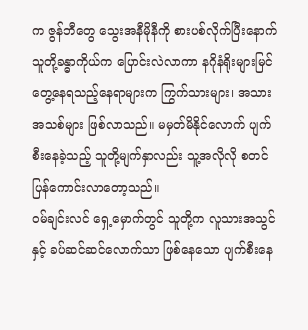က ဇွန်ဘီတွေ သွေးအနီမိုနီကို စားပစ်လိုက်ပြီးနောက် သူတို့ခန္ဓာကိုယ်က ပြောင်းလဲလာကာ နဂိုနံရိုးများမြင်တွေ့နေရသည့်နေရာများက ကြွက်သားများ၊ အသားအသစ်များ ဖြစ်လာသည်။ မမှတ်မိနိုင်လောက် ပျက်စီးနေခဲ့သည့် သူတို့မျက်နှာလည်း သူ့အလိုလို စတင် ပြန်ကောင်းလာတော့သည်။
ဝမ်ချင်းလင် ရှေ့မှောက်တွင် သူတို့က လူသားအသွင်နှင့် ခပ်ဆင်ဆင်လောက်သာ ဖြစ်နေသော ပျက်စီးနေ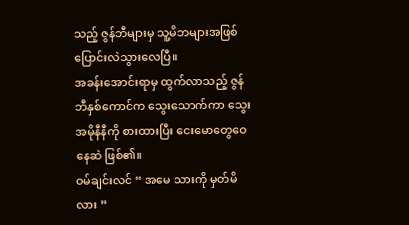သည့် ဇွန်ဘီများမှ သူ့မိဘများအဖြစ် ပြောင်းလဲသွားလေပြီ။
အခန်းအောင်းရာမှ ထွက်လာသည့် ဇွန်ဘီနှစ်ကောင်က သွေးသောက်ကာ သွေးအမိုနီနီကို စားထားပြီး ငေးမောတွေဝေနေဆဲ ဖြစ်၏။
ဝမ်ချင်းလင် “ အမေ သားကို မှတ်မိလား ”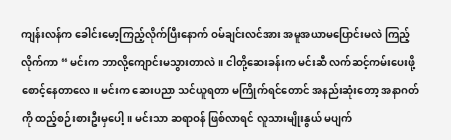ကျန်းလန်က ခေါင်းမော့ကြည့်လိုက်ပြီးနောက် ဝမ်ချင်းလင်အား အမူအယာမပြောင်းမလဲ ကြည့်လိုက်ကာ “ မင်းက ဘာလို့ကျောင်းမသွားတာလဲ။ ငါတို့ဆေးခန်းက မင်းဆီ လက်ဆင့်ကမ်းပေးဖို့ စောင့်နေတာလေ။ မင်းက ဆေးပညာ သင်ယူရတာ မကြိုက်ရင်တောင် အနည်းဆုံးတော့ အနာဂတ်ကို ထည့်စဉ်းစားဦးမှပေါ့။ မင်းသာ ဆရာဝန် ဖြစ်လာရင် လူသားမျိုးနွယ် မပျက်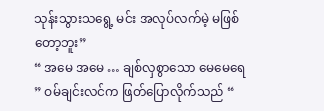သုန်းသွားသရွေ့ မင်း အလုပ်လက်မဲ့ မဖြစ်တော့ဘူး”
“ အမေ အမေ … ချစ်လှစွာသော မေမေရေ ” ဝမ်ချင်းလင်က ဖြတ်ပြောလိုက်သည် “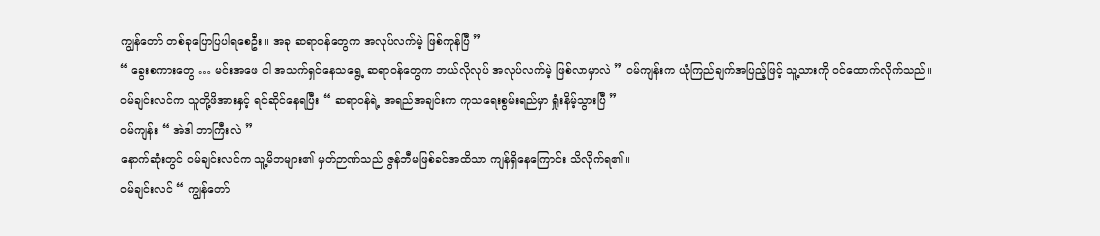ကျွန်တော် တစ်ခုပြောပြပါရစေဦး။ အခု ဆရာဝန်တွေက အလုပ်လက်မဲ့ ဖြစ်ကုန်ပြီ ”
“ ခွေးစကားတွေ … မင်းအဖေ ငါ အသက်ရှင်နေသရွေ့ ဆရာဝန်တွေက ဘယ်လိုလုပ် အလုပ်လက်မဲ့ ဖြစ်လာမှာလဲ ” ဝမ်ကျန်းက ယုံကြည်ချက်အပြည့်ဖြင့် သူ့သားကို ဝင်ထောက်လိုက်သည်။
ဝမ်ချင်းလင်က သူတို့ဖိအားနှင့် ရင်ဆိုင်နေရပြီး “ ဆရာဝန်ရဲ့ အရည်အချင်းက ကုသရေးစွမ်းရည်မှာ ရှုံးနိမ့်သွားပြီ ”
ဝမ်ကျန်း “ အဲဒါ ဘာကြီးလဲ ”
နောက်ဆုံးတွင် ဝမ်ချင်းလင်က သူ့မိဘများ၏ မှတ်ဉာဏ်သည် ဇွန်ဘီမဖြစ်ခင်အထိသာ ကျန်ရှိနေကြောင်း သိလိုက်ရ၏။
ဝမ်ချင်းလင် “ ကျွန်တော်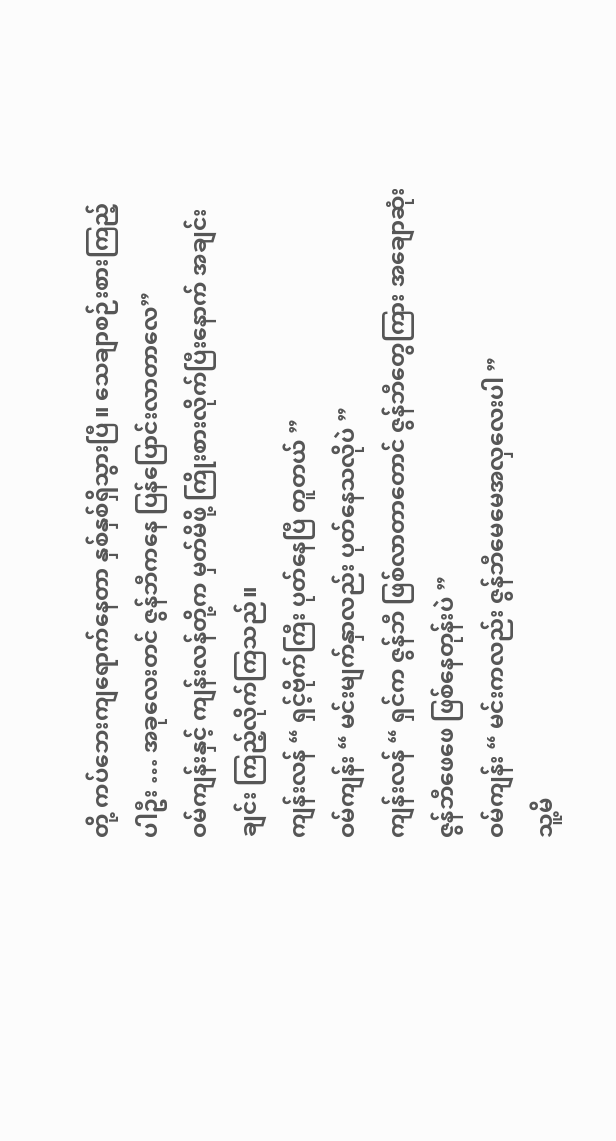တို့ ကပ်ဘေးကျရောက်နေတာ နှစ်နှစ်ရှိသွားပြီ။ သေချာစဉ်းစားကြည့်ပါဦး … အခုလေးတင် ဇွန်ဘီကနေ ပြန်ပြောင်းလာတာလေ”
ဝမ်ကျန်းနှင့် ကျန်းလန်တို့က မှတ်မိဖို့ ကြိုးစားလိုက်ပြီးနောက် အချင်းချင်း ကြည့်လိုက်ကြသည်။
ကျန်းလန် “ ရှင့်ဗိုက်ကြီး ပုတ်နေပြီ တူတယ် ”
ဝမ်ကျန်း “ မင်းမျက်နှာလည်း ပုတ်နေသလိုပဲ ”
ကျန်းလန် “ ရှင်က ဇွန်ဘီ ဖြစ်လာတာတောင် ဇွန်ဘီတွေကြား အချောဆုံး ဇွန်ဘီဖေဖေ ဖြစ်နေတုန်းပဲ ”
ဝမ်ကျန်း “ မင်းကလည်း ဇွန်ဘီမေမေအလှလေးပါ ”
သူ့မိ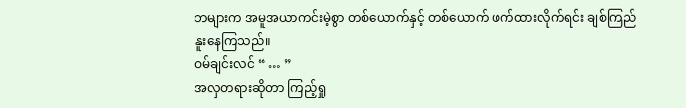ဘများက အမူအယာကင်းမဲ့စွာ တစ်ယောက်နှင့် တစ်ယောက် ဖက်ထားလိုက်ရင်း ချစ်ကြည်နူးနေကြသည်။
ဝမ်ချင်းလင် “ … ”
အလှတရားဆိုတာ ကြည့်ရှု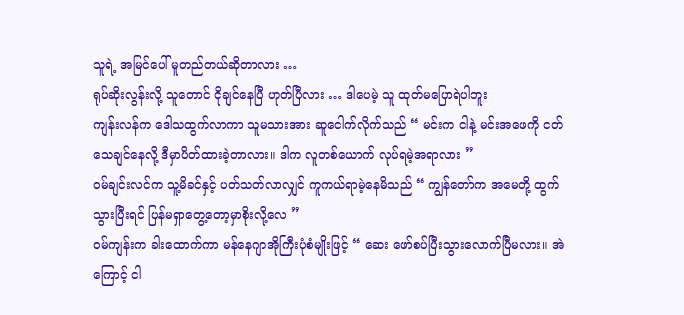သူရဲ့ အမြင်ပေါ် မူတည်တယ်ဆိုတာလား …
ရုပ်ဆိုးလွန်းလို့ သူတောင် ငိုချင်နေပြီ ဟုတ်ပြီလား … ဒါပေမဲ့ သူ ထုတ်မပြောရဲပါဘူး
ကျန်းလန်က ဒေါသထွက်လာကာ သူမသားအား ဆူငေါက်လိုက်သည် “ မင်းက ငါနဲ့ မင်းအဖေကို ငတ်သေချင်နေလို့ ဒီမှာပိတ်ထားခဲ့တာလား။ ဒါက လူတစ်ယောက် လုပ်ရမဲ့အရာလား ”
ဝမ်ချင်းလင်က သူ့မိခင်နှင့် ပတ်သတ်လာလျှင် ကူကယ်ရာမဲ့နေမိသည် “ ကျွန်တော်က အမေတို့ ထွက်သွားပြီးရင် ပြန်မရှာတွေ့တော့မှာစိုးလို့လေ ”
ဝမ်ကျန်းက ခါးထောက်ကာ မန်နေဂျာအိုကြီးပုံစံမျိုးဖြင့် “ ဆေး ဖော်စပ်ပြီးသွားလောက်ပြီမလား။ အဲကြောင့် ငါ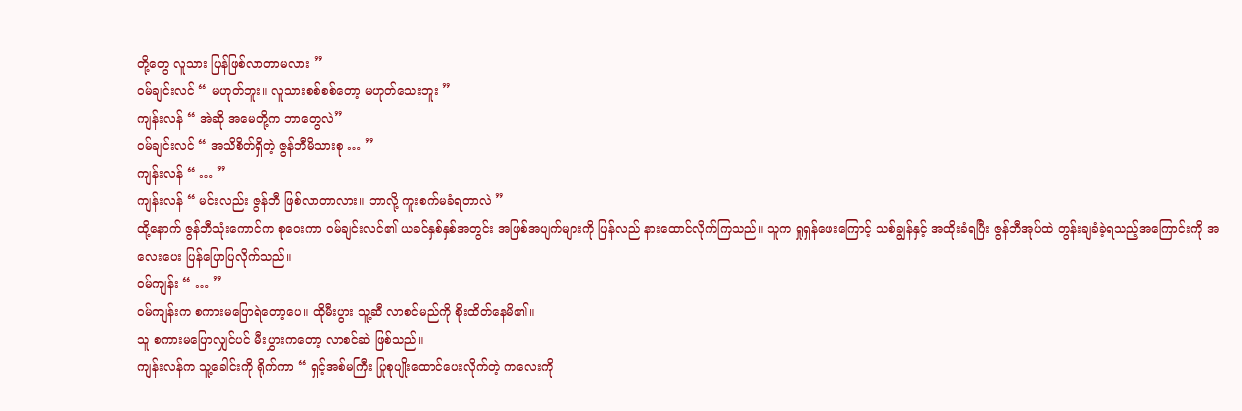တို့တွေ လူသား ပြန်ဖြစ်လာတာမလား ”
ဝမ်ချင်းလင် “ မဟုတ်ဘူး။ လူသားစစ်စစ်တော့ မဟုတ်သေးဘူး ”
ကျန်းလန် “ အဲဆို အမေတို့က ဘာတွေလဲ”
ဝမ်ချင်းလင် “ အသိစိတ်ရှိတဲ့ ဇွန်ဘီမိသားစု … ”
ကျန်းလန် “ … ”
ကျန်းလန် “ မင်းလည်း ဇွန်ဘီ ဖြစ်လာတာလား။ ဘာလို့ ကူးစက်မခံရတာလဲ ”
ထို့နောက် ဇွန်ဘီသုံးကောင်က စုဝေးကာ ဝမ်ချင်းလင်၏ ယခင်နှစ်နှစ်အတွင်း အဖြစ်အပျက်များကို ပြန်လည် နားထောင်လိုက်ကြသည်။ သူက ရှုရှန်ဖေးကြောင့် သစ်ချွန်နှင့် အထိုးခံရပြီး ဇွန်ဘီအုပ်ထဲ တွန်းချခံခဲ့ရသည့်အကြောင်းကို အလေးပေး ပြန်ပြောပြလိုက်သည်။
ဝမ်ကျန်း “ … ”
ဝမ်ကျန်းက စကားမပြောရဲတော့ပေ။ ထိုမီးပွား သူ့ဆီ လာစင်မည်ကို စိုးထိတ်နေမိ၏။
သူ စကားမပြောလျှင်ပင် မီးပွှားကတော့ လာစင်ဆဲ ဖြစ်သည်။
ကျန်းလန်က သူ့ခေါင်းကို ရိုက်ကာ “ ရှင့်အစ်မကြီး ပြုစုပျိုးထောင်ပေးလိုက်တဲ့ ကလေးကို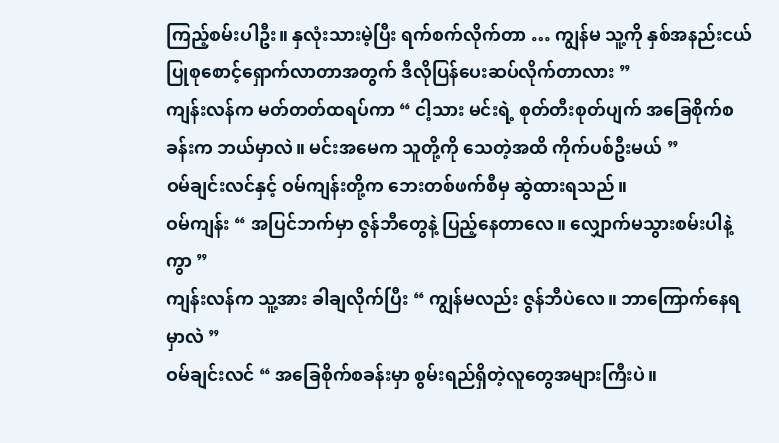ကြည့်စမ်းပါဦး။ နှလုံးသားမဲ့ပြီး ရက်စက်လိုက်တာ … ကျွန်မ သူ့ကို နှစ်အနည်းငယ် ပြုစုစောင့်ရှောက်လာတာအတွက် ဒီလိုပြန်ပေးဆပ်လိုက်တာလား ”
ကျန်းလန်က မတ်တတ်ထရပ်ကာ “ ငါ့သား မင်းရဲ့ စုတ်တီးစုတ်ပျက် အခြေစိုက်စခန်းက ဘယ်မှာလဲ။ မင်းအမေက သူတို့ကို သေတဲ့အထိ ကိုက်ပစ်ဦးမယ် ”
ဝမ်ချင်းလင်နှင့် ဝမ်ကျန်းတို့က ဘေးတစ်ဖက်စီမှ ဆွဲထားရသည်။
ဝမ်ကျန်း “ အပြင်ဘက်မှာ ဇွန်ဘီတွေနဲ့ ပြည့်နေတာလေ။ လျှောက်မသွားစမ်းပါနဲ့ကွာ ”
ကျန်းလန်က သူ့အား ခါချလိုက်ပြီး “ ကျွန်မလည်း ဇွန်ဘီပဲလေ။ ဘာကြောက်နေရမှာလဲ ”
ဝမ်ချင်းလင် “ အခြေစိုက်စခန်းမှာ စွမ်းရည်ရှိတဲ့လူတွေအများကြီးပဲ။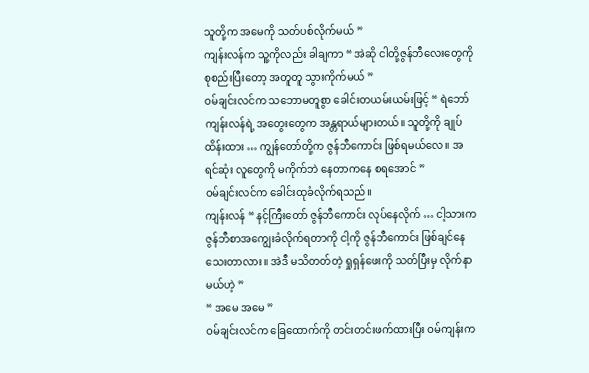သူတို့က အမေကို သတ်ပစ်လိုက်မယ် ”
ကျန်းလန်က သူ့ကိုလည်း ခါချကာ “ အဲဆို ငါတို့ဇွန်ဘီလေးတွေကို စုစည်းပြီးတော့ အတူတူ သွားကိုက်မယ် ”
ဝမ်ချင်းလင်က သဘောမတူစွာ ခေါင်းတယမ်းယမ်းဖြင့် “ ရဲဘော်ကျန်းလန်ရဲ့ အတွေးတွေက အန္တရာယ်များတယ်။ သူတို့ကို ချုပ်ထိန်းထား … ကျွန်တော်တို့က ဇွန်ဘီကောင်း ဖြစ်ရမယ်လေ။ အရင်ဆုံး လူတွေကို မကိုက်ဘဲ နေတာကနေ စရအောင် ”
ဝမ်ချင်းလင်က ခေါင်းထုခံလိုက်ရသည်။
ကျန်းလန် “ နင့်ကြီးတော် ဇွန်ဘီကောင်း လုပ်နေလိုက် … ငါ့သားက ဇွန်ဘီစာအကျွေးခံလိုက်ရတာကို ငါ့ကို ဇွန်ဘီကောင်း ဖြစ်ချင်နေသေးတာလား။ အဲဒီ မသိတတ်တဲ့ ရှုရှန်ဖေးကို သတ်ပြီးမှ လိုက်နာမယ်ဟဲ့ ”
“ အမေ အမေ ”
ဝမ်ချင်းလင်က ခြေထောက်ကို တင်းတင်းဖက်ထားပြီး ဝမ်ကျန်းက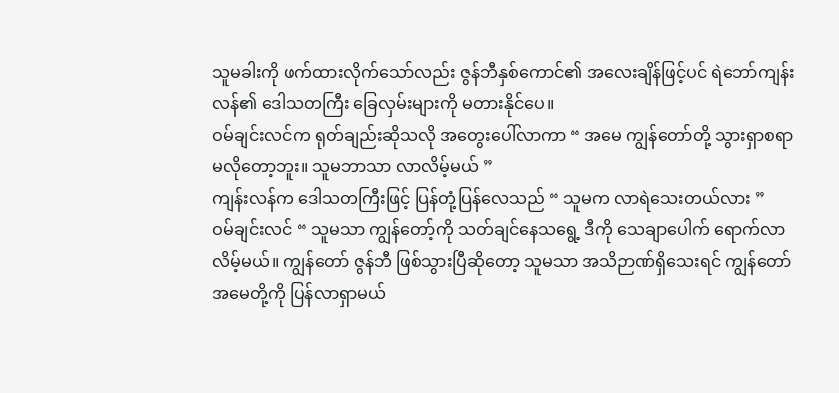သူမခါးကို ဖက်ထားလိုက်သော်လည်း ဇွန်ဘီနှစ်ကောင်၏ အလေးချိန်ဖြင့်ပင် ရဲဘော်ကျန်းလန်၏ ဒေါသတကြီး ခြေလှမ်းများကို မတားနိုင်ပေ။
ဝမ်ချင်းလင်က ရုတ်ချည်းဆိုသလို အတွေးပေါ်လာကာ “ အမေ ကျွန်တော်တို့ သွားရှာစရာ မလိုတော့ဘူး။ သူမဘာသာ လာလိမ့်မယ် ”
ကျန်းလန်က ဒေါသတကြီးဖြင့် ပြန်တုံ့ပြန်လေသည် “ သူမက လာရဲသေးတယ်လား ”
ဝမ်ချင်းလင် “ သူမသာ ကျွန်တော့်ကို သတ်ချင်နေသရွေ့ ဒီကို သေချာပေါက် ရောက်လာလိမ့်မယ်။ ကျွန်တော် ဇွန်ဘီ ဖြစ်သွားပြီဆိုတော့ သူမသာ အသိဉာဏ်ရှိသေးရင် ကျွန်တော် အမေတို့ကို ပြန်လာရှာမယ်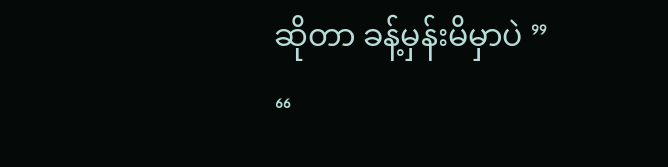ဆိုတာ ခန့်မှန်းမိမှာပဲ ”
“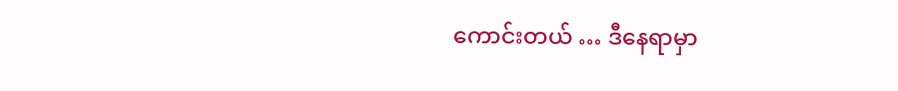ကောင်းတယ် … ဒီနေရာမှာ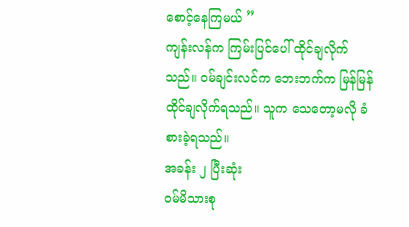စောင့်နေကြမယ် ”
ကျန်းလန်က ကြမ်းပြင်ပေါ် ထိုင်ချလိုက်သည်။ ဝမ်ချင်းလင်က ဘေးဘက်က မြန်မြန် ထိုင်ချလိုက်ရသည်။ သူက သေတော့မလို ခံစားခဲ့ရသည်။
အခန်း ၂ ပြီးဆုံး
ဝမ်မိသားစု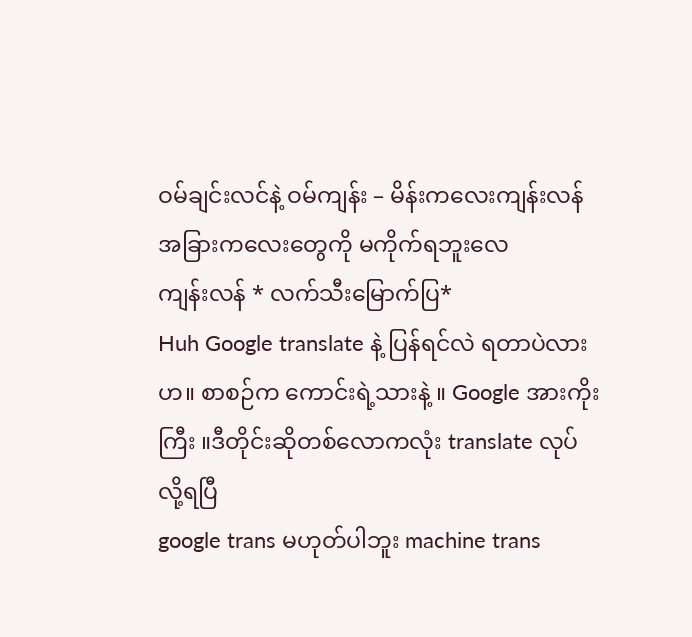ဝမ်ချင်းလင်နဲ့ ဝမ်ကျန်း – မိန်းကလေးကျန်းလန် အခြားကလေးတွေကို မကိုက်ရဘူးလေ
ကျန်းလန် * လက်သီးမြောက်ပြ*
Huh Google translate နဲ့ ပြန်ရင်လဲ ရတာပဲလားဟ။ စာစဉ်က ကောင်းရဲ့သားနဲ့ ။ Google အားကိုးကြီး ။ဒီတိုင်းဆိုတစ်လောကလုံး translate လုပ်လို့ရပြီ
google trans မဟုတ်ပါဘူး machine trans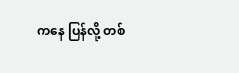ကနေ ပြန်လို့ တစ်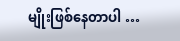မျိုးဖြစ်နေတာပါ …